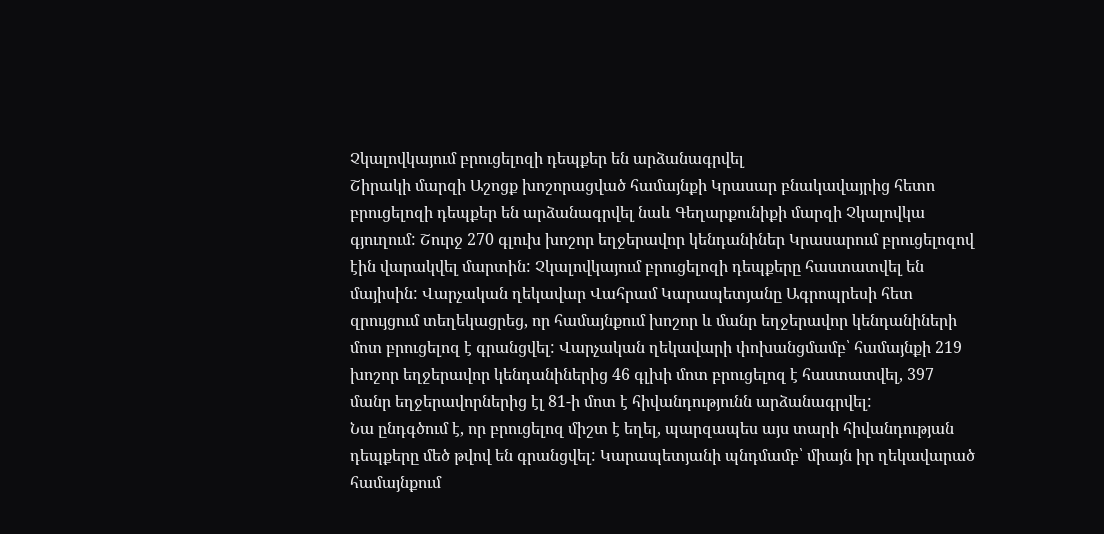Չկալովկայում բրուցելոզի դեպքեր են արձանագրվել
Շիրակի մարզի Աշոցք խոշորացված համայնքի Կրասար բնակավայրից հետո բրուցելոզի դեպքեր են արձանագրվել նաև Գեղարքունիքի մարզի Չկալովկա գյուղում: Շուրջ 270 գլուխ խոշոր եղջերավոր կենդանիներ Կրասարում բրուցելոզով էին վարակվել մարտին: Չկալովկայում բրուցելոզի դեպքերը հաստատվել են մայիսին: Վարչական ղեկավար Վահրամ Կարապետյանը Ագրոպրեսի հետ զրույցում տեղեկացրեց, որ համայնքում խոշոր և մանր եղջերավոր կենդանիների մոտ բրուցելոզ է գրանցվել: Վարչական ղեկավարի փոխանցմամբ՝ համայնքի 219 խոշոր եղջերավոր կենդանիներից 46 գլխի մոտ բրուցելոզ է հաստատվել, 397 մանր եղջերավորներից էլ 81-ի մոտ է հիվանդությունն արձանագրվել:
Նա ընդգծում է, որ բրուցելոզ միշտ է եղել, պարզապես այս տարի հիվանդության դեպքերը մեծ թվով են գրանցվել: Կարապետյանի պնդմամբ՝ միայն իր ղեկավարած համայնքում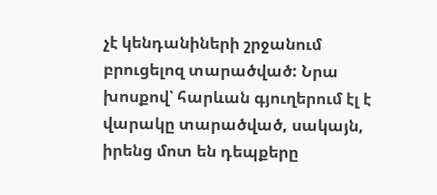չէ կենդանիների շրջանում բրուցելոզ տարածված: Նրա խոսքով՝ հարևան գյուղերում էլ է վարակը տարածված, սակայն, իրենց մոտ են դեպքերը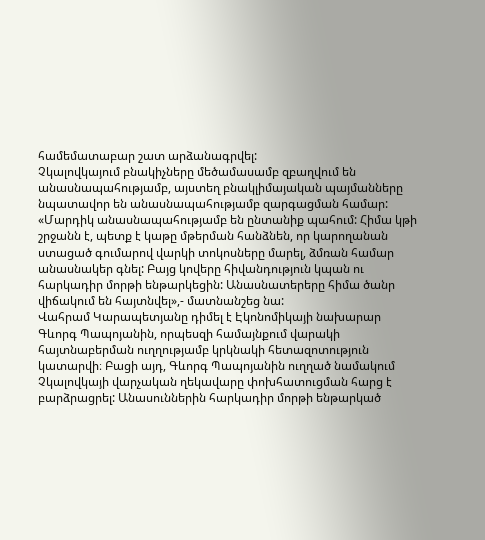համեմատաբար շատ արձանագրվել:
Չկալովկայում բնակիչները մեծամասամբ զբաղվում են անասնապահությամբ, այստեղ բնակլիմայական պայմանները նպատավոր են անասնապահությամբ զարգացման համար:
«Մարդիկ անասնապահությամբ են ընտանիք պահում: Հիմա կթի շրջանն է, պետք է կաթը մթերման հանձնեն, որ կարողանան ստացած գումարով վարկի տոկոսները մարել, ձմռան համար անասնակեր գնել: Բայց կովերը հիվանդություն կպան ու հարկադիր մորթի ենթարկեցին: Անասնատերերը հիմա ծանր վիճակում են հայտնվել»,- մատնանշեց նա:
Վահրամ Կարապետյանը դիմել է Էկոնոմիկայի նախարար Գևորգ Պապոյանին, որպեսզի համայնքում վարակի հայտնաբերման ուղղությամբ կրկնակի հետազոտություն կատարվի։ Բացի այդ, Գևորգ Պապոյանին ուղղած նամակում Չկալովկայի վարչական ղեկավարը փոխհատուցման հարց է բարձրացրել: Անասուններին հարկադիր մորթի ենթարկած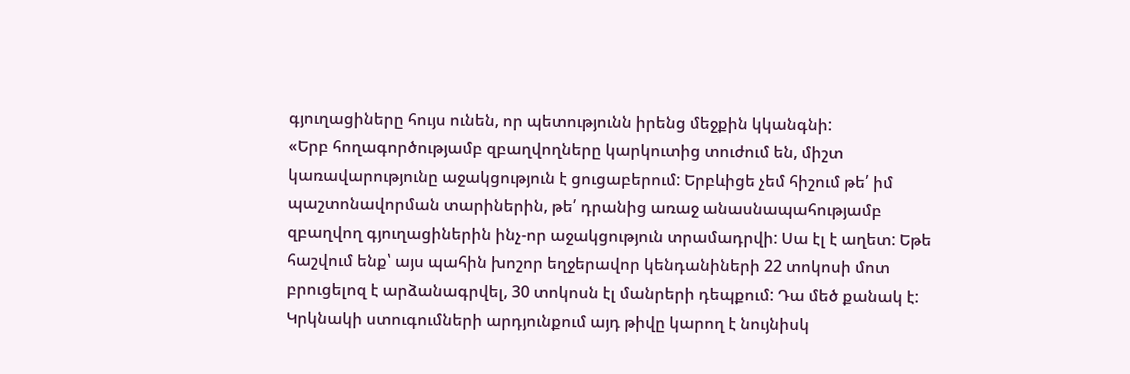գյուղացիները հույս ունեն, որ պետությունն իրենց մեջքին կկանգնի:
«Երբ հողագործությամբ զբաղվողները կարկուտից տուժում են, միշտ կառավարությունը աջակցություն է ցուցաբերում: Երբևիցե չեմ հիշում թե՛ իմ պաշտոնավորման տարիներին, թե՛ դրանից առաջ անասնապահությամբ զբաղվող գյուղացիներին ինչ-որ աջակցություն տրամադրվի: Սա էլ է աղետ: Եթե հաշվում ենք՝ այս պահին խոշոր եղջերավոր կենդանիների 22 տոկոսի մոտ բրուցելոզ է արձանագրվել, 30 տոկոսն էլ մանրերի դեպքում: Դա մեծ քանակ է: Կրկնակի ստուգումների արդյունքում այդ թիվը կարող է նույնիսկ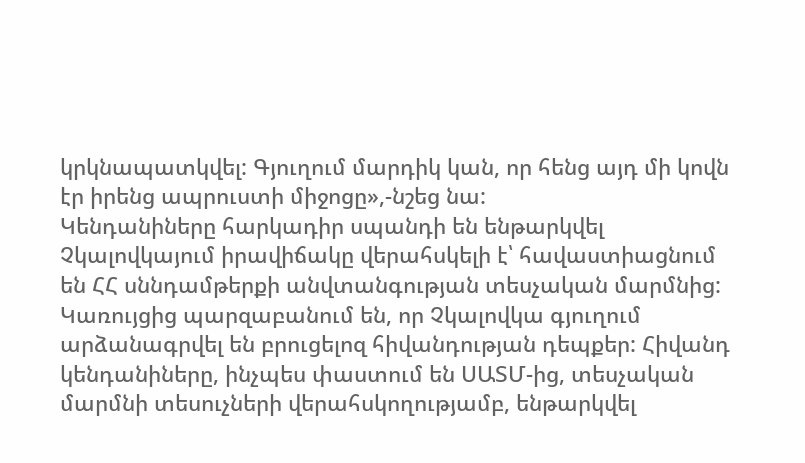կրկնապատկվել: Գյուղում մարդիկ կան, որ հենց այդ մի կովն էր իրենց ապրուստի միջոցը»,-նշեց նա:
Կենդանիները հարկադիր սպանդի են ենթարկվել
Չկալովկայում իրավիճակը վերահսկելի է՝ հավաստիացնում են ՀՀ սննդամթերքի անվտանգության տեսչական մարմնից:
Կառույցից պարզաբանում են, որ Չկալովկա գյուղում արձանագրվել են բրուցելոզ հիվանդության դեպքեր: Հիվանդ կենդանիները, ինչպես փաստում են ՍԱՏՄ-ից, տեսչական մարմնի տեսուչների վերահսկողությամբ, ենթարկվել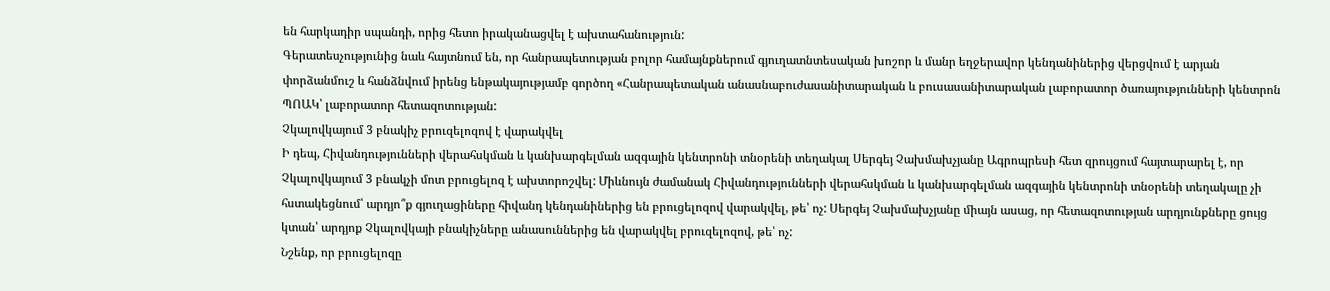են հարկադիր սպանդի, որից հետո իրականացվել է ախտահանություն:
Գերատեսչությունից նաև հայտնում են, որ հանրապետության բոլոր համայնքներում գյուղատնտեսական խոշոր և մանր եղջերավոր կենդանիներից վերցվում է արյան փորձանմուշ և հանձնվում իրենց ենթակայությամբ գործող «Հանրապետական անասնաբուժասանիտարական և բուսասանիտարական լաբորատոր ծառայությունների կենտրոն ՊՈԱԿ՝ լաբորատոր հետազոտության:
Չկալովկայում 3 բնակիչ բրուզելոզով է վարակվել
Ի դեպ, Հիվանդությունների վերահսկման և կանխարգելման ազգային կենտրոնի տնօրենի տեղակալ Սերգեյ Չախմախչյանը Ագրոպրեսի հետ զրույցում հայտարարել է, որ Չկալովկայում 3 բնակչի մոտ բրուցելոզ է ախտորոշվել: Միևնույն ժամանակ Հիվանդությունների վերահսկման և կանխարգելման ազգային կենտրոնի տնօրենի տեղակալը չի հստակեցնում՝ արդյո՞ք գյուղացիները հիվանդ կենդանիներից են բրուցելոզով վարակվել, թե՝ ոչ: Սերգեյ Չախմախչյանը միայն ասաց, որ հետազոտության արդյունքները ցույց կտան՝ արդյոք Չկալովկայի բնակիչները անասուններից են վարակվել բրուզելոզով, թե՝ ոչ:
Նշենք, որ բրուցելոզը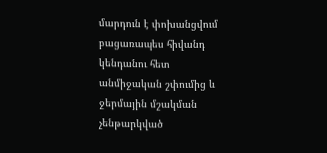մարդուն է փոխանցվում բացառապես հիվանդ կենդանու հետ անմիջական շփումից և ջերմային մշակման չենթարկված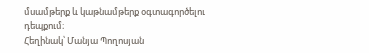մսամթերք և կաթնամթերք օգտագործելու դեպքում։
Հեղինակ՝ Մանյա Պողոսյան